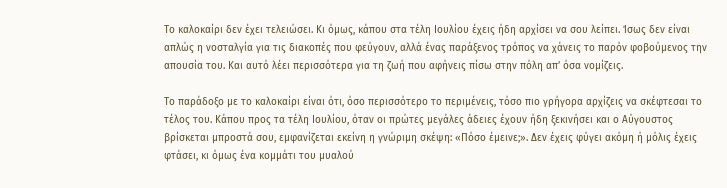Το καλοκαίρι δεν έχει τελειώσει. Κι όμως, κάπου στα τέλη Ιουλίου έχεις ήδη αρχίσει να σου λείπει. Ίσως δεν είναι απλώς η νοσταλγία για τις διακοπές που φεύγουν, αλλά ένας παράξενος τρόπος να χάνεις το παρόν φοβούμενος την απουσία του. Και αυτό λέει περισσότερα για τη ζωή που αφήνεις πίσω στην πόλη απ’ όσα νομίζεις.

Το παράδοξο με το καλοκαίρι είναι ότι, όσο περισσότερο το περιμένεις, τόσο πιο γρήγορα αρχίζεις να σκέφτεσαι το τέλος του. Κάπου προς τα τέλη Ιουλίου, όταν οι πρώτες μεγάλες άδειες έχουν ήδη ξεκινήσει και ο Αύγουστος βρίσκεται μπροστά σου, εμφανίζεται εκείνη η γνώριμη σκέψη: «Πόσο έμεινε;». Δεν έχεις φύγει ακόμη ή μόλις έχεις φτάσει, κι όμως ένα κομμάτι του μυαλού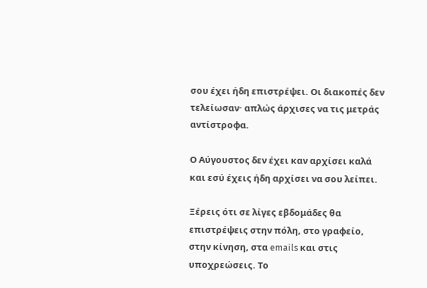σου έχει ήδη επιστρέψει. Οι διακοπές δεν τελείωσαν· απλώς άρχισες να τις μετράς αντίστροφα.

Ο Αύγουστος δεν έχει καν αρχίσει καλά και εσύ έχεις ήδη αρχίσει να σου λείπει.

Ξέρεις ότι σε λίγες εβδομάδες θα επιστρέψεις στην πόλη, στο γραφείο, στην κίνηση, στα emails και στις υποχρεώσεις. Το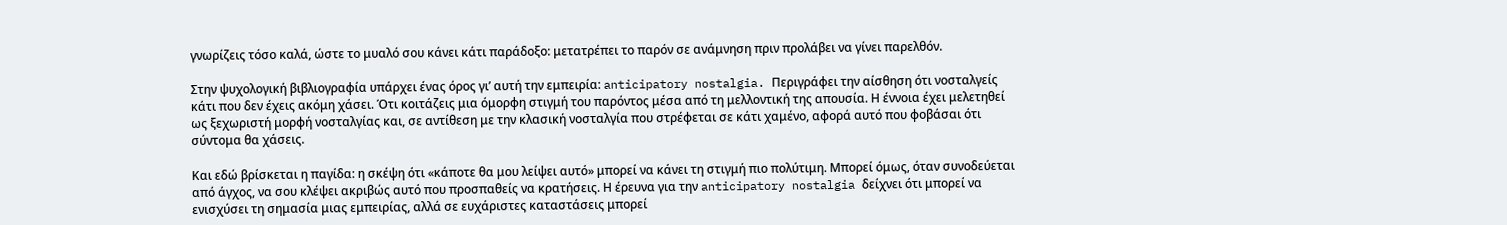γνωρίζεις τόσο καλά, ώστε το μυαλό σου κάνει κάτι παράδοξο: μετατρέπει το παρόν σε ανάμνηση πριν προλάβει να γίνει παρελθόν.

Στην ψυχολογική βιβλιογραφία υπάρχει ένας όρος γι’ αυτή την εμπειρία: anticipatory nostalgia. Περιγράφει την αίσθηση ότι νοσταλγείς κάτι που δεν έχεις ακόμη χάσει. Ότι κοιτάζεις μια όμορφη στιγμή του παρόντος μέσα από τη μελλοντική της απουσία. Η έννοια έχει μελετηθεί ως ξεχωριστή μορφή νοσταλγίας και, σε αντίθεση με την κλασική νοσταλγία που στρέφεται σε κάτι χαμένο, αφορά αυτό που φοβάσαι ότι σύντομα θα χάσεις.

Και εδώ βρίσκεται η παγίδα: η σκέψη ότι «κάποτε θα μου λείψει αυτό» μπορεί να κάνει τη στιγμή πιο πολύτιμη. Μπορεί όμως, όταν συνοδεύεται από άγχος, να σου κλέψει ακριβώς αυτό που προσπαθείς να κρατήσεις. Η έρευνα για την anticipatory nostalgia δείχνει ότι μπορεί να ενισχύσει τη σημασία μιας εμπειρίας, αλλά σε ευχάριστες καταστάσεις μπορεί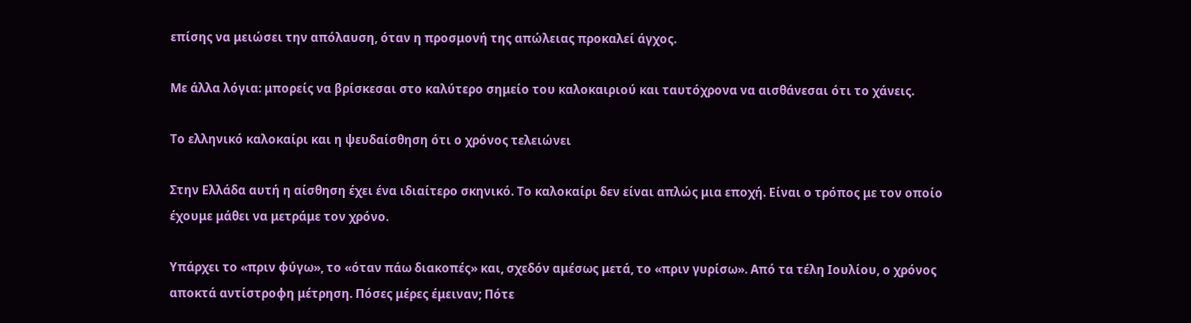επίσης να μειώσει την απόλαυση, όταν η προσμονή της απώλειας προκαλεί άγχος.

Με άλλα λόγια: μπορείς να βρίσκεσαι στο καλύτερο σημείο του καλοκαιριού και ταυτόχρονα να αισθάνεσαι ότι το χάνεις.

Το ελληνικό καλοκαίρι και η ψευδαίσθηση ότι ο χρόνος τελειώνει

Στην Ελλάδα αυτή η αίσθηση έχει ένα ιδιαίτερο σκηνικό. Το καλοκαίρι δεν είναι απλώς μια εποχή. Είναι ο τρόπος με τον οποίο έχουμε μάθει να μετράμε τον χρόνο.

Υπάρχει το «πριν φύγω», το «όταν πάω διακοπές» και, σχεδόν αμέσως μετά, το «πριν γυρίσω». Από τα τέλη Ιουλίου, ο χρόνος αποκτά αντίστροφη μέτρηση. Πόσες μέρες έμειναν; Πότε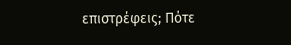επιστρέφεις; Πότε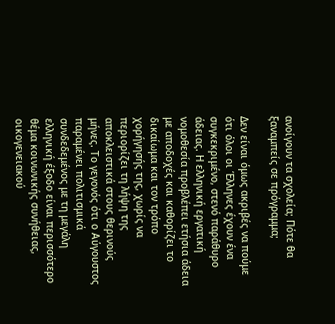ανοίγουν τα σχολεία; Πότε θα ξαναμπείς σε πρόγραμμα;

Δεν είναι όμως ακριβές να πούμε ότι όλοι οι Έλληνες έχουν ένα συγκεκριμένο, στενό παράθυρο άδειας. Η ελληνική εργατική νομοθεσία προβλέπει ετήσια άδεια με αποδοχές και καθορίζει το δικαίωμα και τον τρόπο χορήγησής της, χωρίς να περιορίζει τη λήψη της αποκλειστικά στους θερινούς μήνες. Το γεγονός ότι ο Αύγουστος παραμένει πολιτισμικά συνδεδεμένος με τη μεγάλη ελληνική έξοδο είναι περισσότερο θέμα κοινωνικής συνήθειας, οικογενειακού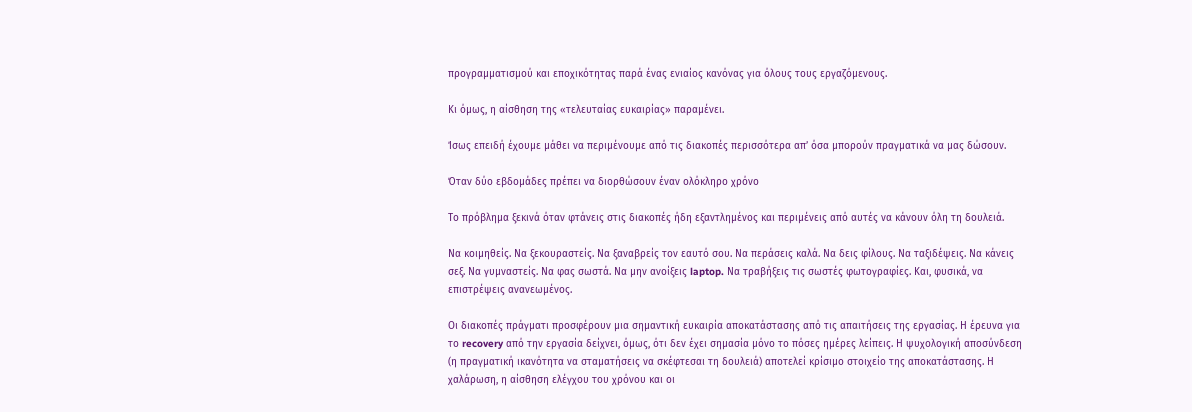προγραμματισμού και εποχικότητας παρά ένας ενιαίος κανόνας για όλους τους εργαζόμενους.

Κι όμως, η αίσθηση της «τελευταίας ευκαιρίας» παραμένει.

Ίσως επειδή έχουμε μάθει να περιμένουμε από τις διακοπές περισσότερα απ’ όσα μπορούν πραγματικά να μας δώσουν.

Όταν δύο εβδομάδες πρέπει να διορθώσουν έναν ολόκληρο χρόνο

Το πρόβλημα ξεκινά όταν φτάνεις στις διακοπές ήδη εξαντλημένος και περιμένεις από αυτές να κάνουν όλη τη δουλειά.

Να κοιμηθείς. Να ξεκουραστείς. Να ξαναβρείς τον εαυτό σου. Να περάσεις καλά. Να δεις φίλους. Να ταξιδέψεις. Να κάνεις σεξ. Να γυμναστείς. Να φας σωστά. Να μην ανοίξεις laptop. Να τραβήξεις τις σωστές φωτογραφίες. Και, φυσικά, να επιστρέψεις ανανεωμένος.

Οι διακοπές πράγματι προσφέρουν μια σημαντική ευκαιρία αποκατάστασης από τις απαιτήσεις της εργασίας. Η έρευνα για το recovery από την εργασία δείχνει, όμως, ότι δεν έχει σημασία μόνο το πόσες ημέρες λείπεις. Η ψυχολογική αποσύνδεση (η πραγματική ικανότητα να σταματήσεις να σκέφτεσαι τη δουλειά) αποτελεί κρίσιμο στοιχείο της αποκατάστασης. Η χαλάρωση, η αίσθηση ελέγχου του χρόνου και οι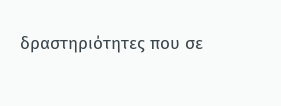δραστηριότητες που σε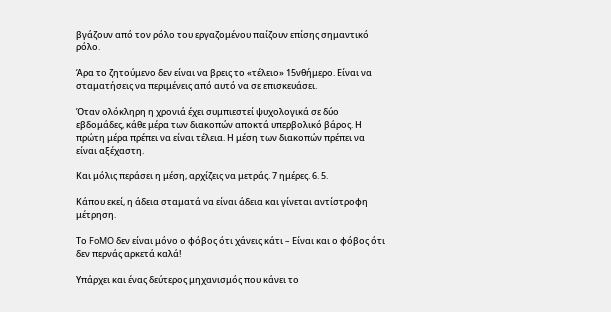βγάζουν από τον ρόλο του εργαζομένου παίζουν επίσης σημαντικό ρόλο.

Άρα το ζητούμενο δεν είναι να βρεις το «τέλειο» 15νθήμερο. Είναι να σταματήσεις να περιμένεις από αυτό να σε επισκευάσει.

Όταν ολόκληρη η χρονιά έχει συμπιεστεί ψυχολογικά σε δύο εβδομάδες, κάθε μέρα των διακοπών αποκτά υπερβολικό βάρος. Η πρώτη μέρα πρέπει να είναι τέλεια. Η μέση των διακοπών πρέπει να είναι αξέχαστη.

Και μόλις περάσει η μέση, αρχίζεις να μετράς. 7 ημέρες. 6. 5.

Κάπου εκεί, η άδεια σταματά να είναι άδεια και γίνεται αντίστροφη μέτρηση.

Το FoMO δεν είναι μόνο ο φόβος ότι χάνεις κάτι – Είναι και ο φόβος ότι δεν περνάς αρκετά καλά!

Υπάρχει και ένας δεύτερος μηχανισμός που κάνει το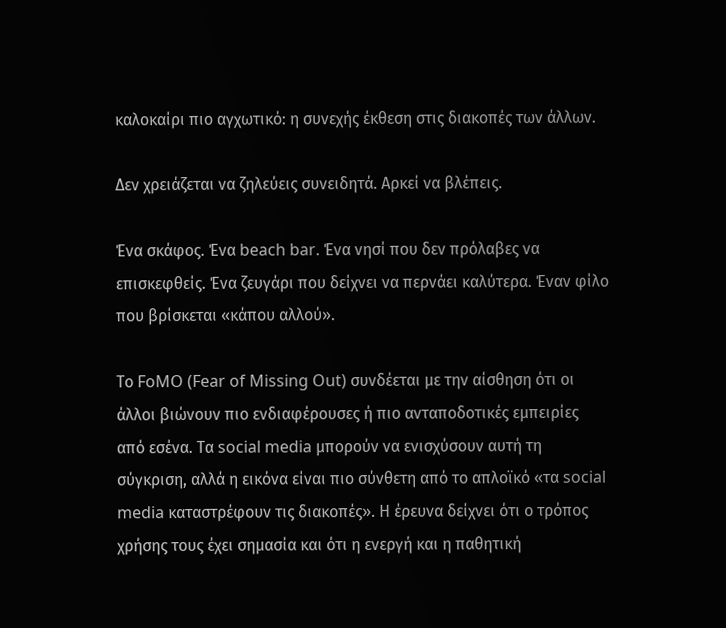καλοκαίρι πιο αγχωτικό: η συνεχής έκθεση στις διακοπές των άλλων.

Δεν χρειάζεται να ζηλεύεις συνειδητά. Αρκεί να βλέπεις.

Ένα σκάφος. Ένα beach bar. Ένα νησί που δεν πρόλαβες να επισκεφθείς. Ένα ζευγάρι που δείχνει να περνάει καλύτερα. Έναν φίλο που βρίσκεται «κάπου αλλού».

Το FoMO (Fear of Missing Out) συνδέεται με την αίσθηση ότι οι άλλοι βιώνουν πιο ενδιαφέρουσες ή πιο ανταποδοτικές εμπειρίες από εσένα. Τα social media μπορούν να ενισχύσουν αυτή τη σύγκριση, αλλά η εικόνα είναι πιο σύνθετη από το απλοϊκό «τα social media καταστρέφουν τις διακοπές». Η έρευνα δείχνει ότι ο τρόπος χρήσης τους έχει σημασία και ότι η ενεργή και η παθητική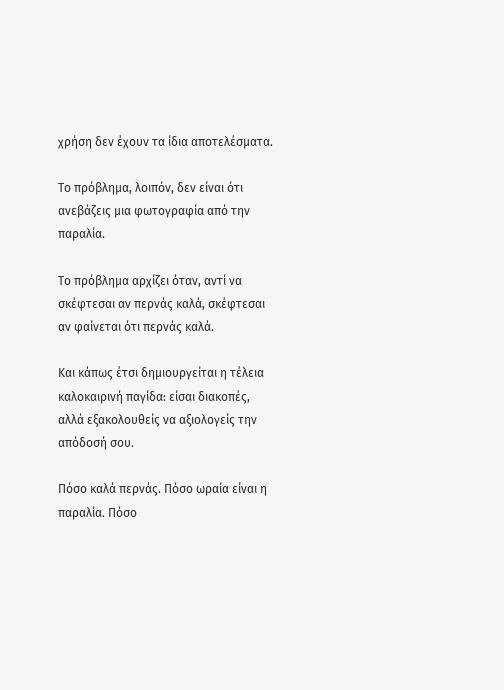χρήση δεν έχουν τα ίδια αποτελέσματα.

Το πρόβλημα, λοιπόν, δεν είναι ότι ανεβάζεις μια φωτογραφία από την παραλία.

Το πρόβλημα αρχίζει όταν, αντί να σκέφτεσαι αν περνάς καλά, σκέφτεσαι αν φαίνεται ότι περνάς καλά.

Και κάπως έτσι δημιουργείται η τέλεια καλοκαιρινή παγίδα: είσαι διακοπές, αλλά εξακολουθείς να αξιολογείς την απόδοσή σου.

Πόσο καλά περνάς. Πόσο ωραία είναι η παραλία. Πόσο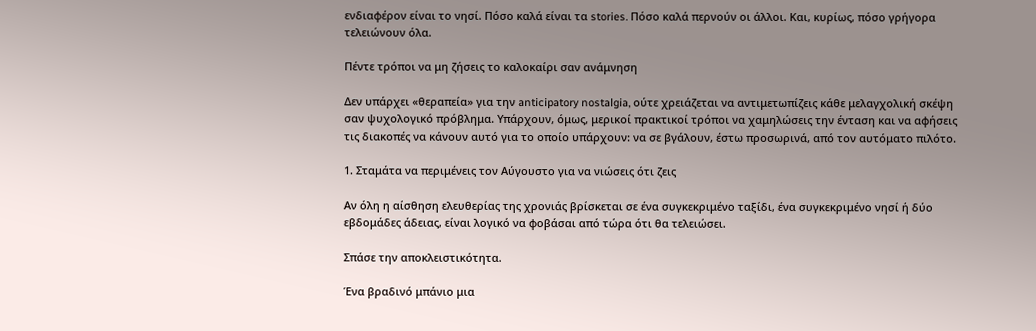ενδιαφέρον είναι το νησί. Πόσο καλά είναι τα stories. Πόσο καλά περνούν οι άλλοι. Και, κυρίως, πόσο γρήγορα τελειώνουν όλα.

Πέντε τρόποι να μη ζήσεις το καλοκαίρι σαν ανάμνηση

Δεν υπάρχει «θεραπεία» για την anticipatory nostalgia, ούτε χρειάζεται να αντιμετωπίζεις κάθε μελαγχολική σκέψη σαν ψυχολογικό πρόβλημα. Υπάρχουν, όμως, μερικοί πρακτικοί τρόποι να χαμηλώσεις την ένταση και να αφήσεις τις διακοπές να κάνουν αυτό για το οποίο υπάρχουν: να σε βγάλουν, έστω προσωρινά, από τον αυτόματο πιλότο.

1. Σταμάτα να περιμένεις τον Αύγουστο για να νιώσεις ότι ζεις

Αν όλη η αίσθηση ελευθερίας της χρονιάς βρίσκεται σε ένα συγκεκριμένο ταξίδι, ένα συγκεκριμένο νησί ή δύο εβδομάδες άδειας, είναι λογικό να φοβάσαι από τώρα ότι θα τελειώσει.

Σπάσε την αποκλειστικότητα.

Ένα βραδινό μπάνιο μια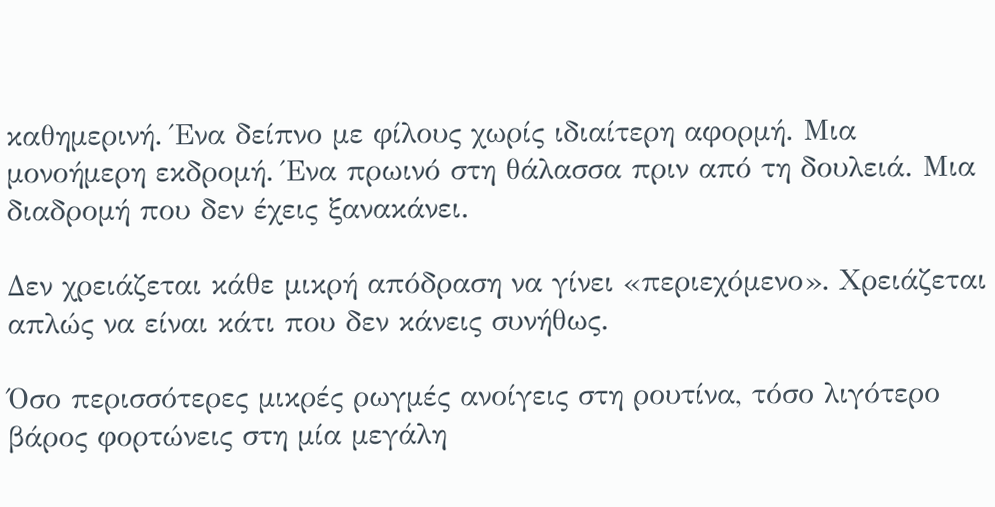καθημερινή. Ένα δείπνο με φίλους χωρίς ιδιαίτερη αφορμή. Μια μονοήμερη εκδρομή. Ένα πρωινό στη θάλασσα πριν από τη δουλειά. Μια διαδρομή που δεν έχεις ξανακάνει.

Δεν χρειάζεται κάθε μικρή απόδραση να γίνει «περιεχόμενο». Χρειάζεται απλώς να είναι κάτι που δεν κάνεις συνήθως.

Όσο περισσότερες μικρές ρωγμές ανοίγεις στη ρουτίνα, τόσο λιγότερο βάρος φορτώνεις στη μία μεγάλη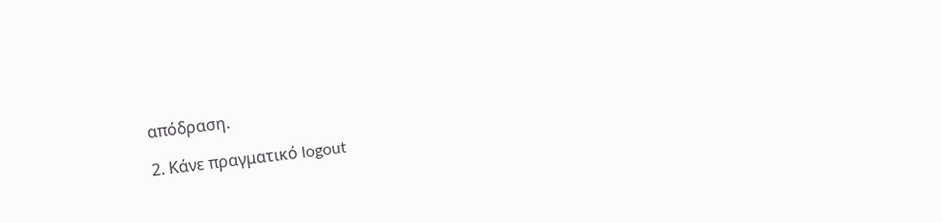απόδραση.

2. Κάνε πραγματικό logout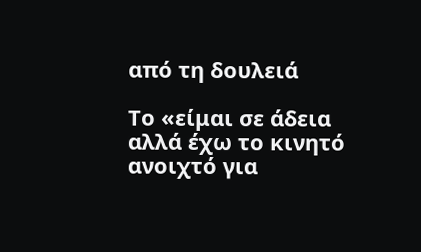από τη δουλειά

Το «είμαι σε άδεια αλλά έχω το κινητό ανοιχτό για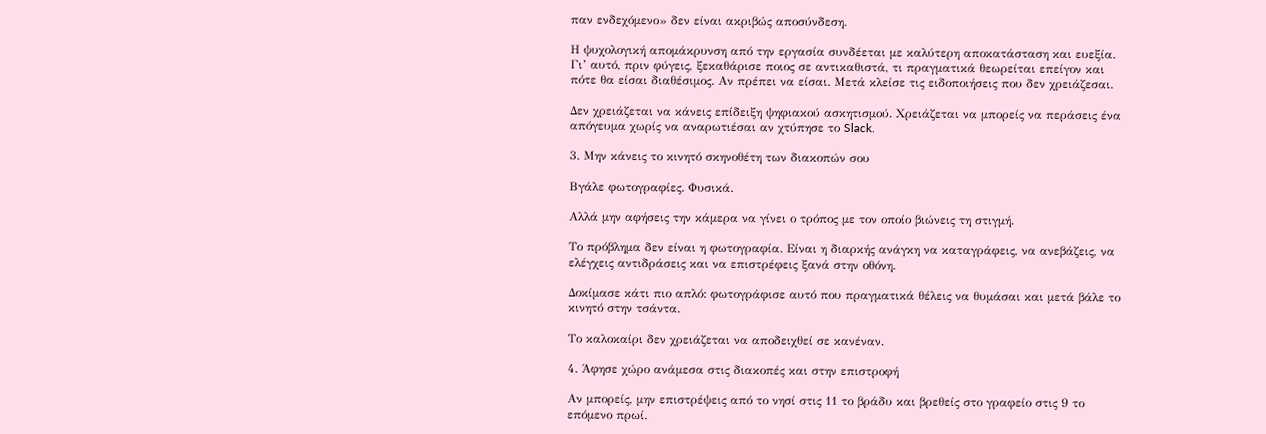παν ενδεχόμενο» δεν είναι ακριβώς αποσύνδεση.

Η ψυχολογική απομάκρυνση από την εργασία συνδέεται με καλύτερη αποκατάσταση και ευεξία. Γι’ αυτό, πριν φύγεις, ξεκαθάρισε ποιος σε αντικαθιστά, τι πραγματικά θεωρείται επείγον και πότε θα είσαι διαθέσιμος. Αν πρέπει να είσαι. Μετά κλείσε τις ειδοποιήσεις που δεν χρειάζεσαι.

Δεν χρειάζεται να κάνεις επίδειξη ψηφιακού ασκητισμού. Χρειάζεται να μπορείς να περάσεις ένα απόγευμα χωρίς να αναρωτιέσαι αν χτύπησε το Slack.

3. Μην κάνεις το κινητό σκηνοθέτη των διακοπών σου

Βγάλε φωτογραφίες. Φυσικά.

Αλλά μην αφήσεις την κάμερα να γίνει ο τρόπος με τον οποίο βιώνεις τη στιγμή.

Το πρόβλημα δεν είναι η φωτογραφία. Είναι η διαρκής ανάγκη να καταγράφεις, να ανεβάζεις, να ελέγχεις αντιδράσεις και να επιστρέφεις ξανά στην οθόνη.

Δοκίμασε κάτι πιο απλό: φωτογράφισε αυτό που πραγματικά θέλεις να θυμάσαι και μετά βάλε το κινητό στην τσάντα.

Το καλοκαίρι δεν χρειάζεται να αποδειχθεί σε κανέναν.

4. Άφησε χώρο ανάμεσα στις διακοπές και στην επιστροφή

Αν μπορείς, μην επιστρέψεις από το νησί στις 11 το βράδυ και βρεθείς στο γραφείο στις 9 το επόμενο πρωί.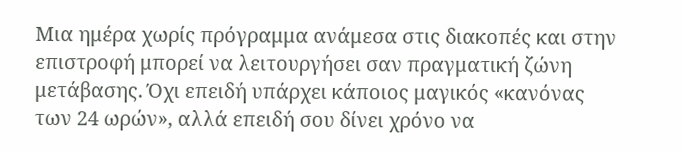Μια ημέρα χωρίς πρόγραμμα ανάμεσα στις διακοπές και στην επιστροφή μπορεί να λειτουργήσει σαν πραγματική ζώνη μετάβασης. Όχι επειδή υπάρχει κάποιος μαγικός «κανόνας των 24 ωρών», αλλά επειδή σου δίνει χρόνο να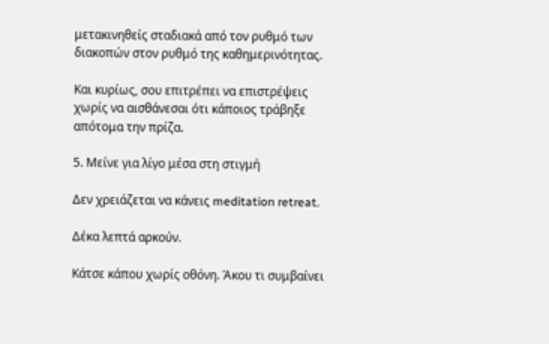μετακινηθείς σταδιακά από τον ρυθμό των διακοπών στον ρυθμό της καθημερινότητας.

Και κυρίως, σου επιτρέπει να επιστρέψεις χωρίς να αισθάνεσαι ότι κάποιος τράβηξε απότομα την πρίζα.

5. Μείνε για λίγο μέσα στη στιγμή

Δεν χρειάζεται να κάνεις meditation retreat.

Δέκα λεπτά αρκούν.

Κάτσε κάπου χωρίς οθόνη. Άκου τι συμβαίνει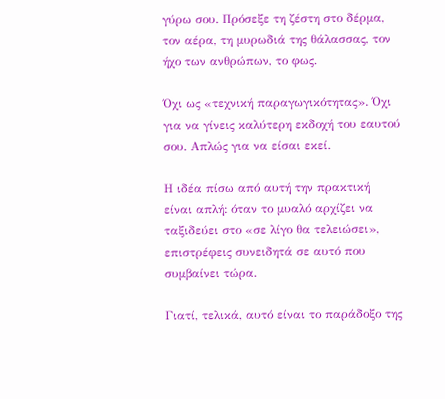γύρω σου. Πρόσεξε τη ζέστη στο δέρμα, τον αέρα, τη μυρωδιά της θάλασσας, τον ήχο των ανθρώπων, το φως.

Όχι ως «τεχνική παραγωγικότητας». Όχι για να γίνεις καλύτερη εκδοχή του εαυτού σου. Απλώς για να είσαι εκεί.

Η ιδέα πίσω από αυτή την πρακτική είναι απλή: όταν το μυαλό αρχίζει να ταξιδεύει στο «σε λίγο θα τελειώσει», επιστρέφεις συνειδητά σε αυτό που συμβαίνει τώρα.

Γιατί, τελικά, αυτό είναι το παράδοξο της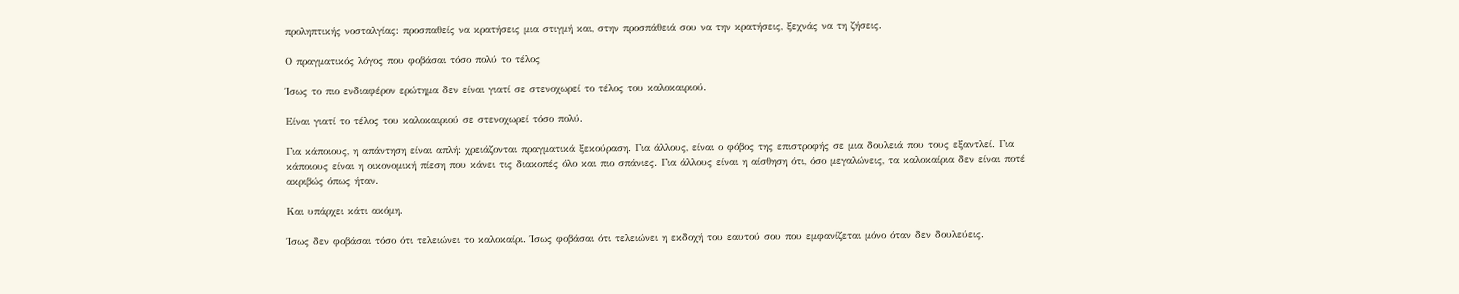προληπτικής νοσταλγίας: προσπαθείς να κρατήσεις μια στιγμή και, στην προσπάθειά σου να την κρατήσεις, ξεχνάς να τη ζήσεις.

Ο πραγματικός λόγος που φοβάσαι τόσο πολύ το τέλος

Ίσως το πιο ενδιαφέρον ερώτημα δεν είναι γιατί σε στενοχωρεί το τέλος του καλοκαιριού.

Είναι γιατί το τέλος του καλοκαιριού σε στενοχωρεί τόσο πολύ.

Για κάποιους, η απάντηση είναι απλή: χρειάζονται πραγματικά ξεκούραση. Για άλλους, είναι ο φόβος της επιστροφής σε μια δουλειά που τους εξαντλεί. Για κάποιους είναι η οικονομική πίεση που κάνει τις διακοπές όλο και πιο σπάνιες. Για άλλους είναι η αίσθηση ότι, όσο μεγαλώνεις, τα καλοκαίρια δεν είναι ποτέ ακριβώς όπως ήταν.

Και υπάρχει κάτι ακόμη.

Ίσως δεν φοβάσαι τόσο ότι τελειώνει το καλοκαίρι. Ίσως φοβάσαι ότι τελειώνει η εκδοχή του εαυτού σου που εμφανίζεται μόνο όταν δεν δουλεύεις.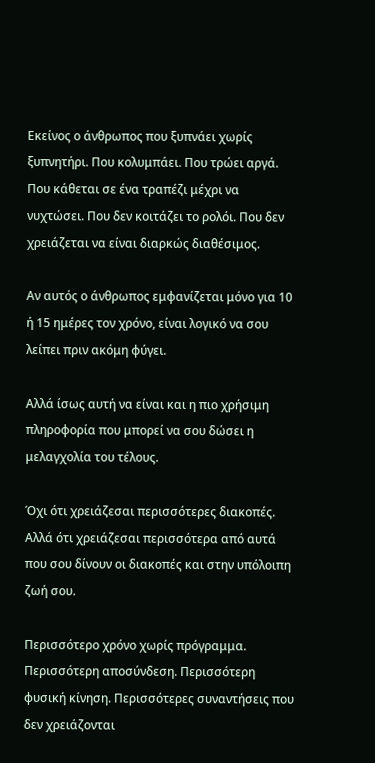Εκείνος ο άνθρωπος που ξυπνάει χωρίς ξυπνητήρι. Που κολυμπάει. Που τρώει αργά. Που κάθεται σε ένα τραπέζι μέχρι να νυχτώσει. Που δεν κοιτάζει το ρολόι. Που δεν χρειάζεται να είναι διαρκώς διαθέσιμος.

Αν αυτός ο άνθρωπος εμφανίζεται μόνο για 10 ή 15 ημέρες τον χρόνο, είναι λογικό να σου λείπει πριν ακόμη φύγει.

Αλλά ίσως αυτή να είναι και η πιο χρήσιμη πληροφορία που μπορεί να σου δώσει η μελαγχολία του τέλους.

Όχι ότι χρειάζεσαι περισσότερες διακοπές. Αλλά ότι χρειάζεσαι περισσότερα από αυτά που σου δίνουν οι διακοπές και στην υπόλοιπη ζωή σου.

Περισσότερο χρόνο χωρίς πρόγραμμα. Περισσότερη αποσύνδεση. Περισσότερη φυσική κίνηση. Περισσότερες συναντήσεις που δεν χρειάζονται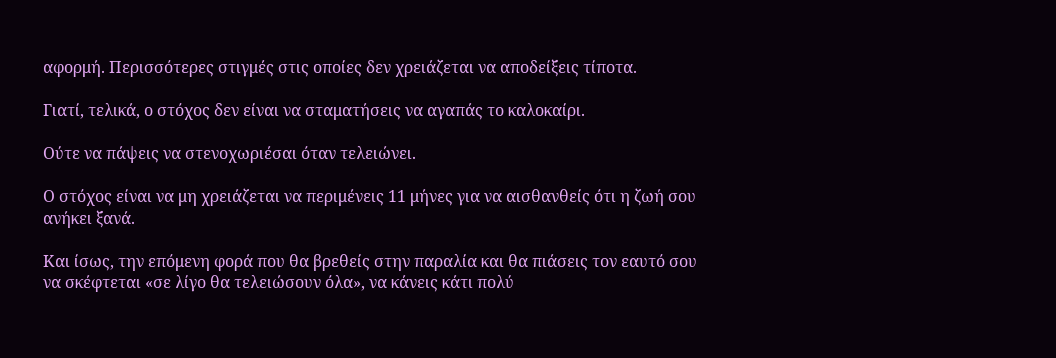αφορμή. Περισσότερες στιγμές στις οποίες δεν χρειάζεται να αποδείξεις τίποτα.

Γιατί, τελικά, ο στόχος δεν είναι να σταματήσεις να αγαπάς το καλοκαίρι.

Ούτε να πάψεις να στενοχωριέσαι όταν τελειώνει.

Ο στόχος είναι να μη χρειάζεται να περιμένεις 11 μήνες για να αισθανθείς ότι η ζωή σου ανήκει ξανά.

Και ίσως, την επόμενη φορά που θα βρεθείς στην παραλία και θα πιάσεις τον εαυτό σου να σκέφτεται «σε λίγο θα τελειώσουν όλα», να κάνεις κάτι πολύ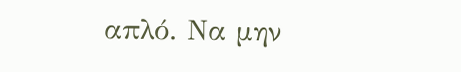απλό. Να μην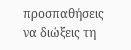προσπαθήσεις να διώξεις τη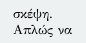σκέψη. Απλώς να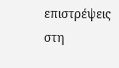επιστρέψεις στη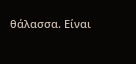θάλασσα. Είναι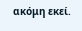ακόμη εκεί.